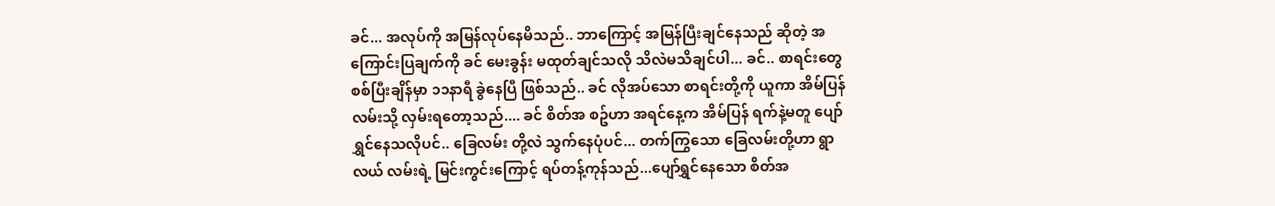ခင်... အလုပ်ကို အမြန်လုပ်နေမိသည်.. ဘာကြောင့် အမြန်ပြီးချင်နေသည် ဆိုတဲ့ အကြောင်းပြချက်ကို ခင် မေးခွန်း မထုတ်ချင်သလို သိလဲမသိချင်ပါ... ခင်.. စာရင်းတွေ စစ်ပြီးချိန်မှာ ၁၁နာရီ ခွဲနေပြီ ဖြစ်သည်.. ခင် လိုအပ်သော စာရင်းတို့ကို ယူကာ အိမ်ပြန်လမ်းသို့ လှမ်းရတော့သည်.... ခင် စိတ်အ စဥ်ဟာ အရင်နေ့က အိမ်ပြန် ရက်နဲ့မတူ ပျော်ရွှင်နေသလိုပင်.. ခြေလမ်း တို့လဲ သွက်နေပုံပင်... တက်ကြွသော ခြေလမ်းတို့ဟာ ရွာလယ် လမ်းရဲ့ မြင်းကွင်းကြောင့် ရပ်တန့်ကုန်သည်...ပျော်ရွှင်နေသော စိတ်အ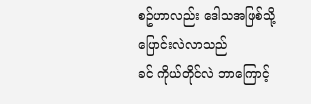စဥ်ဟာလည်း ဒေါသအဖြစ်သို့ ပြောင်းလဲလာသည်
ခင် ကိုယ်တိုင်လဲ ဘာကြောင့်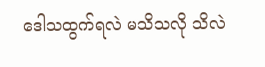ဒေါသထွက်ရလဲ မသိသလို သိလဲ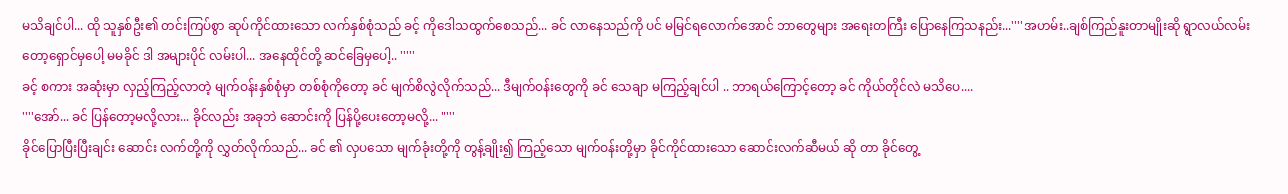မသိချင်ပါ... ထို သူနှစ်ဦး၏ တင်းကြပ်စွာ ဆုပ်ကိုင်ထားသော လက်နှစ်စုံသည် ခင့် ကိုဒေါသထွက်စေသည်... ခင် လာနေသည်ကို ပင် မမြင်ရလောက်အောင် ဘာတွေများ အရေးတကြီး ပြောနေကြသနည်း...''''အဟမ်း..ချစ်ကြည်နူးတာမျိုးဆို ရွာလယ်လမ်းတော့ရှောင်မှပေါ့ မမခိုင် ဒါ အများပိုင် လမ်းပါ... အနေထိုင်တို့ ဆင်ခြေမှပေါ့.. '''''
ခင့် စကား အဆုံးမှာ လှည့်ကြည့်လာတဲ့ မျက်ဝန်းနှစ်စုံမှာ တစ်စုံကိုတော့ ခင် မျက်စိလွဲလိုက်သည်... ဒီမျက်ဝန်းတွေကို ခင် သေချာ မကြည့်ချင်ပါ .. ဘာရယ်ကြောင့်တော့ ခင် ကိုယ်တိုင်လဲ မသိပေ....
''''အော်... ခင် ပြန်တော့မလို့လား... ခိုင်လည်း အခုဘဲ ဆောင်းကို ပြန်ပို့ပေးတော့မလို့... "'''
ခိုင်ပြောပြီးပြီးချင်း ဆောင်း လက်တို့ကို လွှတ်လိုက်သည်... ခင် ၏ လှပသော မျက်ခုံးတို့ကို တွန့်ချိုး၍ ကြည့်သော မျက်ဝန်းတို့မှာ ခိုင်ကိုင်ထားသော ဆောင်းလက်ဆီမယ် ဆို တာ ခိုင်တွေ့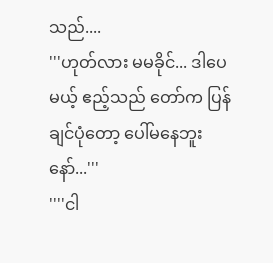သည်....
'''ဟုတ်လား မမခိုင်... ဒါပေမယ့် ဧည့်သည် တော်က ပြန်ချင်ပုံတော့ ပေါ်မနေဘူးနော်...'''
''''ငါ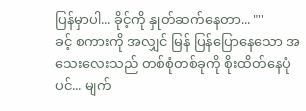ပြန်မှာပါ... ခိုင့်ကို နှုတ်ဆက်နေတာ... "''
ခင့် စကားကို အလျှင် မြန် ပြန်ပြောနေသော အသေးလေးသည် တစ်စုံတစ်ခုကို စိုးထိတ်နေပုံပင်... မျက်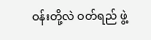ဝန်းတို့လဲ ဝတ်ရည် ဖွဲ့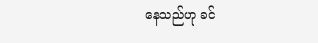နေသည်ဟု ခင်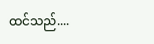ထင်သည်....